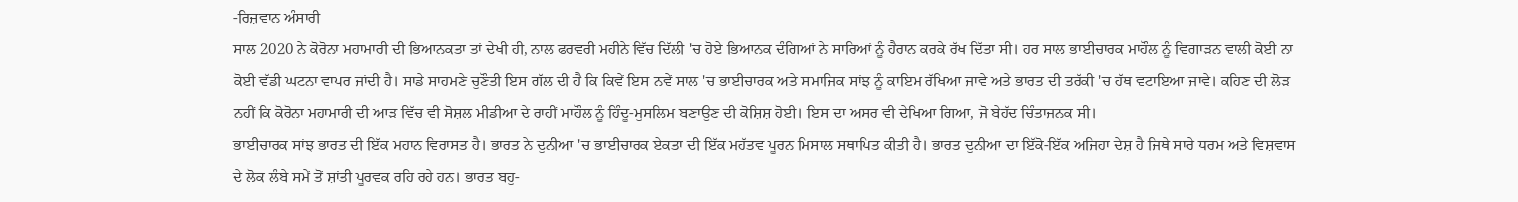-ਰਿਜ਼ਵਾਨ ਅੰਸਾਰੀ
ਸਾਲ 2020 ਨੇ ਕੋਰੋਨਾ ਮਹਾਮਾਰੀ ਦੀ ਭਿਆਨਕਤਾ ਤਾਂ ਦੇਖੀ ਹੀ, ਨਾਲ ਫਰਵਰੀ ਮਹੀਨੇ ਵਿੱਚ ਦਿੱਲੀ 'ਚ ਹੋਏ ਭਿਆਨਕ ਦੰਗਿਆਂ ਨੇ ਸਾਰਿਆਂ ਨੂੰ ਹੈਰਾਨ ਕਰਕੇ ਰੱਖ ਦਿੱਤਾ ਸੀ। ਹਰ ਸਾਲ ਭਾਈਚਾਰਕ ਮਾਹੌਲ ਨੂੰ ਵਿਗਾੜਨ ਵਾਲੀ ਕੋਈ ਨਾ ਕੋਈ ਵੱਡੀ ਘਟਨਾ ਵਾਪਰ ਜਾਂਦੀ ਹੈ। ਸਾਡੇ ਸਾਹਮਣੇ ਚੁਣੌਤੀ ਇਸ ਗੱਲ ਦੀ ਹੈ ਕਿ ਕਿਵੇਂ ਇਸ ਨਵੇਂ ਸਾਲ 'ਚ ਭਾਈਚਾਰਕ ਅਤੇ ਸਮਾਜਿਕ ਸਾਂਝ ਨੂੰ ਕਾਇਮ ਰੱਖਿਆ ਜਾਵੇ ਅਤੇ ਭਾਰਤ ਦੀ ਤਰੱਕੀ 'ਚ ਹੱਥ ਵਟਾਇਆ ਜਾਵੇ। ਕਹਿਣ ਦੀ ਲੋੜ ਨਹੀਂ ਕਿ ਕੋਰੋਨਾ ਮਹਾਮਾਰੀ ਦੀ ਆੜ ਵਿੱਚ ਵੀ ਸੋਸ਼ਲ ਮੀਡੀਆ ਦੇ ਰਾਹੀਂ ਮਾਹੌਲ ਨੂੰ ਹਿੰਦੂ-ਮੁਸਲਿਮ ਬਣਾਉਣ ਦੀ ਕੋਸ਼ਿਸ਼ ਹੋਈ। ਇਸ ਦਾ ਅਸਰ ਵੀ ਦੇਖਿਆ ਗਿਆ, ਜੋ ਬੇਹੱਦ ਚਿੰਤਾਜਨਕ ਸੀ।
ਭਾਈਚਾਰਕ ਸਾਂਝ ਭਾਰਤ ਦੀ ਇੱਕ ਮਹਾਨ ਵਿਰਾਸਤ ਹੈ। ਭਾਰਤ ਨੇ ਦੁਨੀਆ 'ਚ ਭਾਈਚਾਰਕ ਏਕਤਾ ਦੀ ਇੱਕ ਮਹੱਤਵ ਪੂਰਨ ਮਿਸਾਲ ਸਥਾਪਿਤ ਕੀਤੀ ਹੈ। ਭਾਰਤ ਦੁਨੀਆ ਦਾ ਇੱਕੋ-ਇੱਕ ਅਜਿਹਾ ਦੇਸ਼ ਹੈ ਜਿਥੇ ਸਾਰੇ ਧਰਮ ਅਤੇ ਵਿਸ਼ਵਾਸ ਦੇ ਲੋਕ ਲੰਬੇ ਸਮੇਂ ਤੋਂ ਸ਼ਾਂਤੀ ਪੂਰਵਕ ਰਹਿ ਰਹੇ ਹਨ। ਭਾਰਤ ਬਹੁ-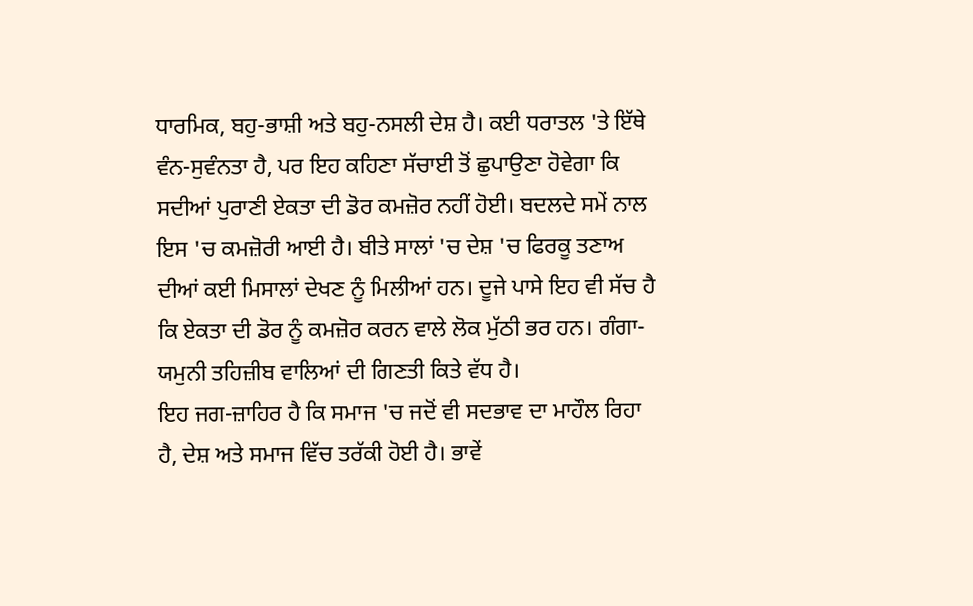ਧਾਰਮਿਕ, ਬਹੁ-ਭਾਸ਼ੀ ਅਤੇ ਬਹੁ-ਨਸਲੀ ਦੇਸ਼ ਹੈ। ਕਈ ਧਰਾਤਲ 'ਤੇ ਇੱਥੇ ਵੰਨ-ਸੁਵੰਨਤਾ ਹੈ, ਪਰ ਇਹ ਕਹਿਣਾ ਸੱਚਾਈ ਤੋਂ ਛੁਪਾਉਣਾ ਹੋਵੇਗਾ ਕਿ ਸਦੀਆਂ ਪੁਰਾਣੀ ਏਕਤਾ ਦੀ ਡੋਰ ਕਮਜ਼ੋਰ ਨਹੀਂ ਹੋਈ। ਬਦਲਦੇ ਸਮੇਂ ਨਾਲ ਇਸ 'ਚ ਕਮਜ਼ੋਰੀ ਆਈ ਹੈ। ਬੀਤੇ ਸਾਲਾਂ 'ਚ ਦੇਸ਼ 'ਚ ਫਿਰਕੂ ਤਣਾਅ ਦੀਆਂ ਕਈ ਮਿਸਾਲਾਂ ਦੇਖਣ ਨੂੰ ਮਿਲੀਆਂ ਹਨ। ਦੂਜੇ ਪਾਸੇ ਇਹ ਵੀ ਸੱਚ ਹੈ ਕਿ ਏਕਤਾ ਦੀ ਡੋਰ ਨੂੰ ਕਮਜ਼ੋਰ ਕਰਨ ਵਾਲੇ ਲੋਕ ਮੁੱਠੀ ਭਰ ਹਨ। ਗੰਗਾ-ਯਮੁਨੀ ਤਹਿਜ਼ੀਬ ਵਾਲਿਆਂ ਦੀ ਗਿਣਤੀ ਕਿਤੇ ਵੱਧ ਹੈ।
ਇਹ ਜਗ-ਜ਼ਾਹਿਰ ਹੈ ਕਿ ਸਮਾਜ 'ਚ ਜਦੋਂ ਵੀ ਸਦਭਾਵ ਦਾ ਮਾਹੌਲ ਰਿਹਾ ਹੈ, ਦੇਸ਼ ਅਤੇ ਸਮਾਜ ਵਿੱਚ ਤਰੱਕੀ ਹੋਈ ਹੈ। ਭਾਵੇਂ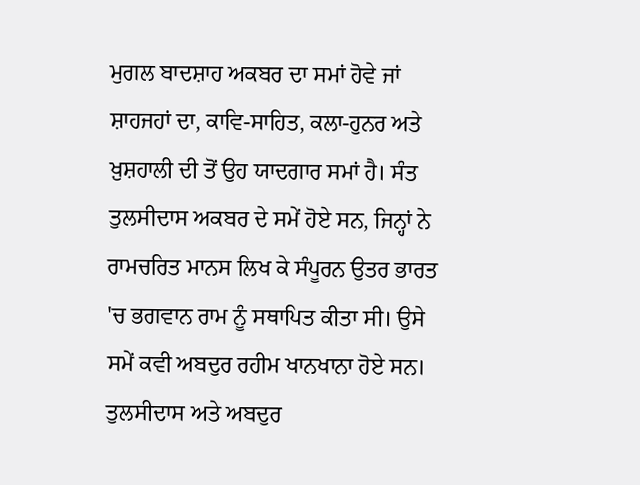ਮੁਗਲ ਬਾਦਸ਼ਾਹ ਅਕਬਰ ਦਾ ਸਮਾਂ ਹੋਵੇ ਜਾਂ ਸ਼ਾਹਜਹਾਂ ਦਾ, ਕਾਵਿ-ਸਾਹਿਤ, ਕਲਾ-ਹੁਨਰ ਅਤੇ ਖ਼ੁਸ਼ਹਾਲੀ ਦੀ ਤੋਂ ਉਹ ਯਾਦਗਾਰ ਸਮਾਂ ਹੈ। ਸੰਤ ਤੁਲਸੀਦਾਸ ਅਕਬਰ ਦੇ ਸਮੇਂ ਹੋਏ ਸਨ, ਜਿਨ੍ਹਾਂ ਨੇ ਰਾਮਚਰਿਤ ਮਾਨਸ ਲਿਖ ਕੇ ਸੰਪੂਰਨ ਉਤਰ ਭਾਰਤ 'ਚ ਭਗਵਾਨ ਰਾਮ ਨੂੰ ਸਥਾਪਿਤ ਕੀਤਾ ਸੀ। ਉਸੇ ਸਮੇਂ ਕਵੀ ਅਬਦੁਰ ਰਹੀਮ ਖਾਨਖਾਨਾ ਹੋਏ ਸਨ। ਤੁਲਸੀਦਾਸ ਅਤੇ ਅਬਦੁਰ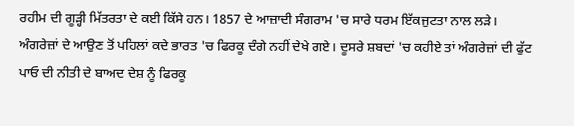ਰਹੀਮ ਦੀ ਗੂੜ੍ਹੀ ਮਿੱਤਰਤਾ ਦੇ ਕਈ ਕਿੱਸੇ ਹਨ। 1857 ਦੇ ਆਜ਼ਾਦੀ ਸੰਗਰਾਮ 'ਚ ਸਾਰੇ ਧਰਮ ਇੱਕਜੁਟਤਾ ਨਾਲ ਲੜੇ। ਅੰਗਰੇਜ਼ਾਂ ਦੇ ਆਉਣ ਤੋਂ ਪਹਿਲਾਂ ਕਦੇ ਭਾਰਤ 'ਚ ਫਿਰਕੂ ਦੰਗੇ ਨਹੀਂ ਦੇਖੇ ਗਏ। ਦੂਸਰੇ ਸ਼ਬਦਾਂ 'ਚ ਕਹੀਏ ਤਾਂ ਅੰਗਰੇਜ਼ਾਂ ਦੀ ਫੁੱਟ ਪਾਓ ਦੀ ਨੀਤੀ ਦੇ ਬਾਅਦ ਦੇਸ਼ ਨੂੰ ਫਿਰਕੂ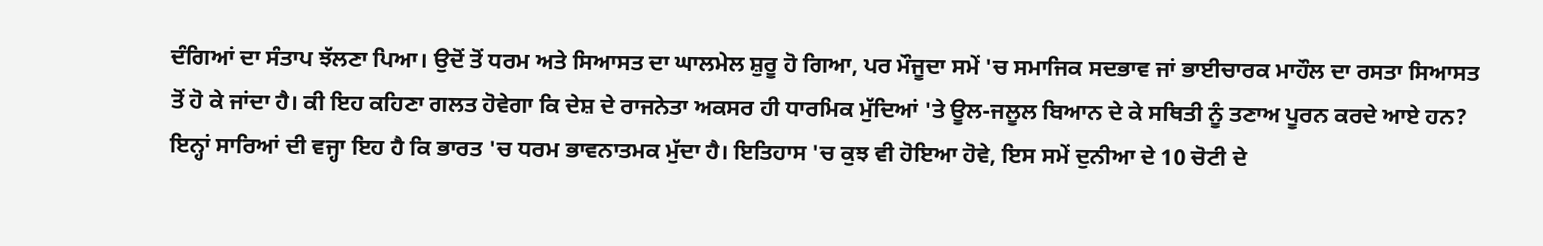ਦੰਗਿਆਂ ਦਾ ਸੰਤਾਪ ਝੱਲਣਾ ਪਿਆ। ਉਦੋਂ ਤੋਂ ਧਰਮ ਅਤੇ ਸਿਆਸਤ ਦਾ ਘਾਲਮੇਲ ਸ਼ੁਰੂ ਹੋ ਗਿਆ, ਪਰ ਮੌਜੂਦਾ ਸਮੇਂ 'ਚ ਸਮਾਜਿਕ ਸਦਭਾਵ ਜਾਂ ਭਾਈਚਾਰਕ ਮਾਹੌਲ ਦਾ ਰਸਤਾ ਸਿਆਸਤ ਤੋਂ ਹੋ ਕੇ ਜਾਂਦਾ ਹੈ। ਕੀ ਇਹ ਕਹਿਣਾ ਗਲਤ ਹੋਵੇਗਾ ਕਿ ਦੇਸ਼ ਦੇ ਰਾਜਨੇਤਾ ਅਕਸਰ ਹੀ ਧਾਰਮਿਕ ਮੁੱਦਿਆਂ 'ਤੇ ਊਲ-ਜਲੂਲ ਬਿਆਨ ਦੇ ਕੇ ਸਥਿਤੀ ਨੂੰ ਤਣਾਅ ਪੂਰਨ ਕਰਦੇ ਆਏ ਹਨ?
ਇਨ੍ਹਾਂ ਸਾਰਿਆਂ ਦੀ ਵਜ੍ਹਾ ਇਹ ਹੈ ਕਿ ਭਾਰਤ 'ਚ ਧਰਮ ਭਾਵਨਾਤਮਕ ਮੁੱਦਾ ਹੈ। ਇਤਿਹਾਸ 'ਚ ਕੁਝ ਵੀ ਹੋਇਆ ਹੋਵੇ, ਇਸ ਸਮੇਂ ਦੁਨੀਆ ਦੇ 10 ਚੋਟੀ ਦੇ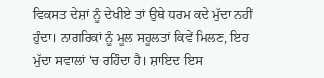ਵਿਕਸਤ ਦੇਸ਼ਾਂ ਨੂੰ ਦੇਖੀਏ ਤਾਂ ਉਥੇ ਧਰਮ ਕਦੇ ਮੁੱਦਾ ਨਹੀਂ ਹੁੰਦਾ। ਨਾਗਰਿਕਾਂ ਨੂੰ ਮੂਲ ਸਹੂਲਤਾਂ ਕਿਵੇਂ ਮਿਲਣ, ਇਹ ਮੁੱਦਾ ਸਵਾਲਾਂ 'ਚ ਰਹਿੰਦਾ ਹੈ। ਸ਼ਾਇਦ ਇਸ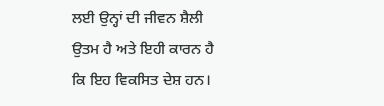ਲਈ ਉਨ੍ਹਾਂ ਦੀ ਜੀਵਨ ਸ਼ੈਲੀ ਉਤਮ ਹੈ ਅਤੇ ਇਹੀ ਕਾਰਨ ਹੈ ਕਿ ਇਹ ਵਿਕਸਿਤ ਦੇਸ਼ ਹਨ।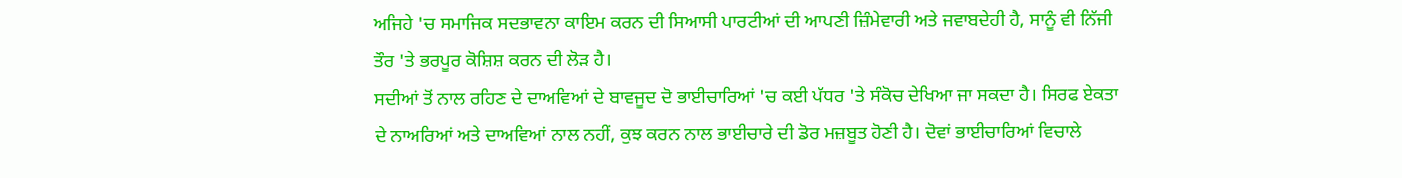ਅਜਿਹੇ 'ਚ ਸਮਾਜਿਕ ਸਦਭਾਵਨਾ ਕਾਇਮ ਕਰਨ ਦੀ ਸਿਆਸੀ ਪਾਰਟੀਆਂ ਦੀ ਆਪਣੀ ਜ਼ਿੰਮੇਵਾਰੀ ਅਤੇ ਜਵਾਬਦੇਹੀ ਹੈ, ਸਾਨੂੰ ਵੀ ਨਿੱਜੀ ਤੌਰ 'ਤੇ ਭਰਪੂਰ ਕੋਸ਼ਿਸ਼ ਕਰਨ ਦੀ ਲੋੜ ਹੈ।
ਸਦੀਆਂ ਤੋਂ ਨਾਲ ਰਹਿਣ ਦੇ ਦਾਅਵਿਆਂ ਦੇ ਬਾਵਜੂਦ ਦੋ ਭਾਈਚਾਰਿਆਂ 'ਚ ਕਈ ਪੱਧਰ 'ਤੇ ਸੰਕੋਚ ਦੇਖਿਆ ਜਾ ਸਕਦਾ ਹੈ। ਸਿਰਫ ਏਕਤਾ ਦੇ ਨਾਅਰਿਆਂ ਅਤੇ ਦਾਅਵਿਆਂ ਨਾਲ ਨਹੀਂ, ਕੁਝ ਕਰਨ ਨਾਲ ਭਾਈਚਾਰੇ ਦੀ ਡੋਰ ਮਜ਼ਬੂਤ ਹੋਣੀ ਹੈ। ਦੋਵਾਂ ਭਾਈਚਾਰਿਆਂ ਵਿਚਾਲੇ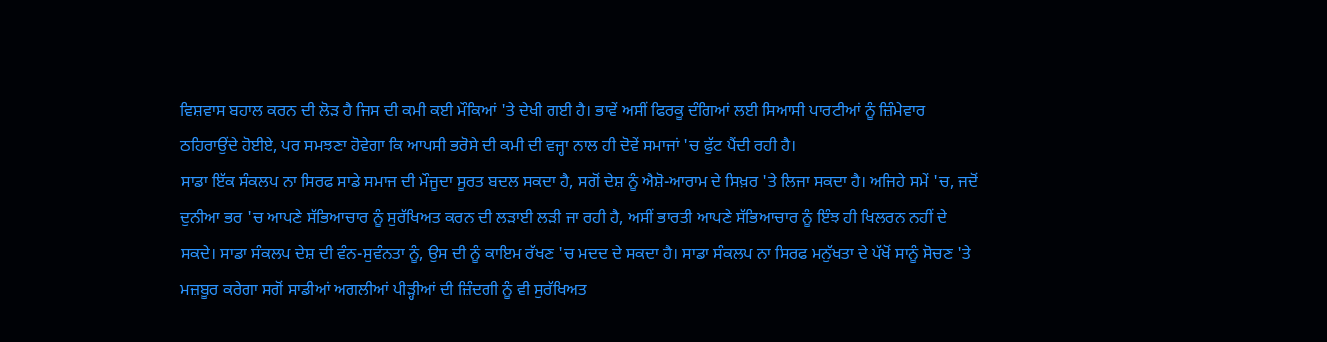ਵਿਸ਼ਵਾਸ ਬਹਾਲ ਕਰਨ ਦੀ ਲੋੜ ਹੈ ਜਿਸ ਦੀ ਕਮੀ ਕਈ ਮੌਕਿਆਂ 'ਤੇ ਦੇਖੀ ਗਈ ਹੈ। ਭਾਵੇਂ ਅਸੀਂ ਫਿਰਕੂ ਦੰਗਿਆਂ ਲਈ ਸਿਆਸੀ ਪਾਰਟੀਆਂ ਨੂੰ ਜ਼ਿੰਮੇਵਾਰ ਠਹਿਰਾਉਂਦੇ ਹੋਈਏ, ਪਰ ਸਮਝਣਾ ਹੋਵੇਗਾ ਕਿ ਆਪਸੀ ਭਰੋਸੇ ਦੀ ਕਮੀ ਦੀ ਵਜ੍ਹਾ ਨਾਲ ਹੀ ਦੋਵੇਂ ਸਮਾਜਾਂ 'ਚ ਫੁੱਟ ਪੈਂਦੀ ਰਹੀ ਹੈ।
ਸਾਡਾ ਇੱਕ ਸੰਕਲਪ ਨਾ ਸਿਰਫ ਸਾਡੇ ਸਮਾਜ ਦੀ ਮੌਜੂਦਾ ਸੂਰਤ ਬਦਲ ਸਕਦਾ ਹੈ, ਸਗੋਂ ਦੇਸ਼ ਨੂੰ ਐਸ਼ੋ-ਆਰਾਮ ਦੇ ਸਿਖ਼ਰ 'ਤੇ ਲਿਜਾ ਸਕਦਾ ਹੈ। ਅਜਿਹੇ ਸਮੇਂ 'ਚ, ਜਦੋਂ ਦੁਨੀਆ ਭਰ 'ਚ ਆਪਣੇ ਸੱਭਿਆਚਾਰ ਨੂੰ ਸੁਰੱਖਿਅਤ ਕਰਨ ਦੀ ਲੜਾਈ ਲੜੀ ਜਾ ਰਹੀ ਹੈ, ਅਸੀਂ ਭਾਰਤੀ ਆਪਣੇ ਸੱਭਿਆਚਾਰ ਨੂੰ ਇੰਝ ਹੀ ਖਿਲਰਨ ਨਹੀਂ ਦੇ ਸਕਦੇ। ਸਾਡਾ ਸੰਕਲਪ ਦੇਸ਼ ਦੀ ਵੰਨ-ਸੁਵੰਨਤਾ ਨੂੰ, ਉਸ ਦੀ ਨੂੰ ਕਾਇਮ ਰੱਖਣ 'ਚ ਮਦਦ ਦੇ ਸਕਦਾ ਹੈ। ਸਾਡਾ ਸੰਕਲਪ ਨਾ ਸਿਰਫ ਮਨੁੱਖਤਾ ਦੇ ਪੱਖੋਂ ਸਾਨੂੰ ਸੋਚਣ 'ਤੇ ਮਜ਼ਬੂਰ ਕਰੇਗਾ ਸਗੋਂ ਸਾਡੀਆਂ ਅਗਲੀਆਂ ਪੀੜ੍ਹੀਆਂ ਦੀ ਜ਼ਿੰਦਗੀ ਨੂੰ ਵੀ ਸੁਰੱਖਿਅਤ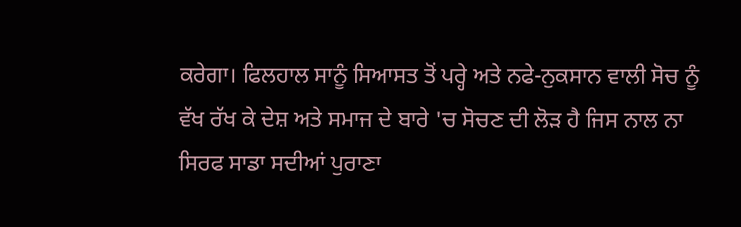ਕਰੇਗਾ। ਫਿਲਹਾਲ ਸਾਨੂੰ ਸਿਆਸਤ ਤੋਂ ਪਰ੍ਹੇ ਅਤੇ ਨਫੇ-ਨੁਕਸਾਨ ਵਾਲੀ ਸੋਚ ਨੂੰ ਵੱਖ ਰੱਖ ਕੇ ਦੇਸ਼ ਅਤੇ ਸਮਾਜ ਦੇ ਬਾਰੇ 'ਚ ਸੋਚਣ ਦੀ ਲੋੜ ਹੈ ਜਿਸ ਨਾਲ ਨਾ ਸਿਰਫ ਸਾਡਾ ਸਦੀਆਂ ਪੁਰਾਣਾ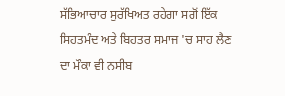ਸੱਭਿਆਚਾਰ ਸੁਰੱਖਿਅਤ ਰਹੇਗਾ ਸਗੋਂ ਇੱਕ ਸਿਹਤਮੰਦ ਅਤੇ ਬਿਹਤਰ ਸਮਾਜ 'ਚ ਸਾਹ ਲੈਣ ਦਾ ਮੌਕਾ ਵੀ ਨਸੀਬ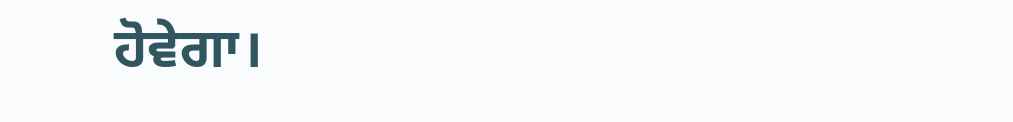ਹੋਵੇਗਾ।